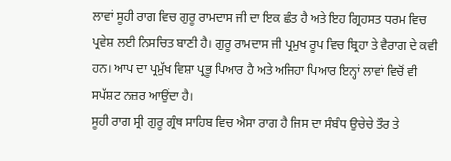ਲਾਵਾਂ ਸੂਹੀ ਰਾਗ ਵਿਚ ਗੁਰੂ ਰਾਮਦਾਸ ਜੀ ਦਾ ਇਕ ਛੰਤ ਹੈ ਅਤੇ ਇਹ ਗ੍ਰਿਹਸਤ ਧਰਮ ਵਿਚ ਪ੍ਰਵੇਸ਼ ਲਈ ਨਿਸਚਿਤ ਬਾਣੀ ਹੈ। ਗੁਰੂ ਰਾਮਦਾਸ ਜੀ ਪ੍ਰਮੁਖ ਰੂਪ ਵਿਚ ਬ੍ਰਿਹਾ ਤੇ ਵੈਰਾਗ ਦੇ ਕਵੀ ਹਨ। ਆਪ ਦਾ ਪ੍ਰਮੁੱਖ ਵਿਸ਼ਾ ਪ੍ਰਭੂ ਪਿਆਰ ਹੈ ਅਤੇ ਅਜਿਹਾ ਪਿਆਰ ਇਨ੍ਹਾਂ ਲਾਵਾਂ ਵਿਚੋਂ ਵੀ ਸਪੱਸ਼ਟ ਨਜ਼ਰ ਆਉਂਦਾ ਹੈ।
ਸੂਹੀ ਰਾਗ ਸ੍ਰੀ ਗੁਰੂ ਗ੍ਰੰਥ ਸਾਹਿਬ ਵਿਚ ਐਸਾ ਰਾਗ ਹੈ ਜਿਸ ਦਾ ਸੰਬੰਧ ਉਚੇਚੇ ਤੌਰ ਤੇ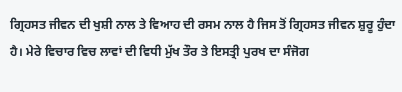ਗ੍ਰਿਹਸਤ ਜੀਵਨ ਦੀ ਖੁਸ਼ੀ ਨਾਲ ਤੇ ਵਿਆਹ ਦੀ ਰਸਮ ਨਾਲ ਹੈ ਜਿਸ ਤੋਂ ਗ੍ਰਿਹਸਤ ਜੀਵਨ ਸ਼ੁਰੂ ਹੁੰਦਾ ਹੈ। ਮੇਰੇ ਵਿਚਾਰ ਵਿਚ ਲਾਵਾਂ ਦੀ ਵਿਧੀ ਮੁੱਖ ਤੌਰ ਤੇ ਇਸਤ੍ਰੀ ਪੁਰਖ ਦਾ ਸੰਜੋਗ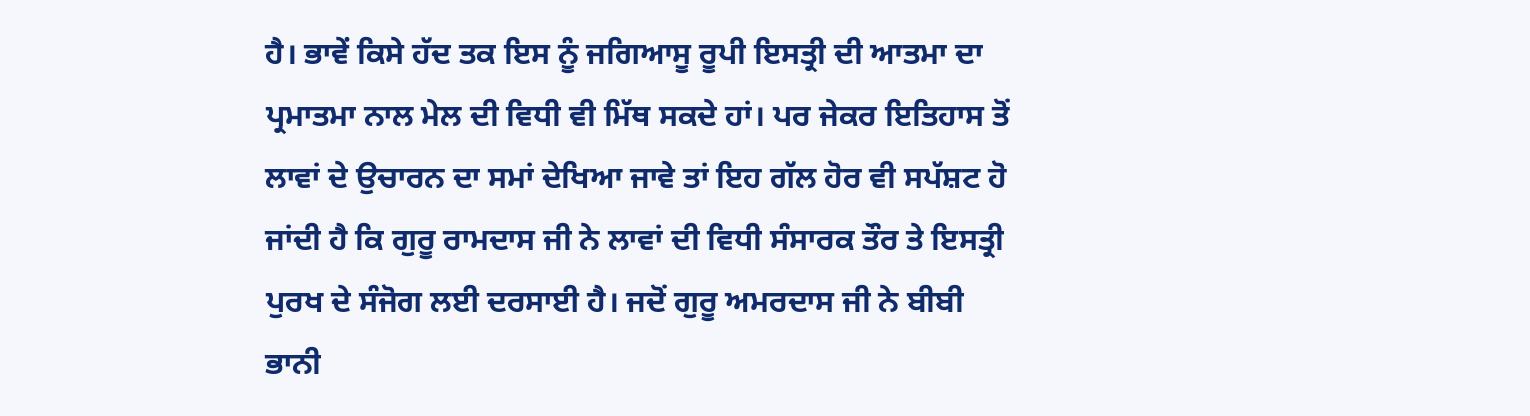ਹੈ। ਭਾਵੇਂ ਕਿਸੇ ਹੱਦ ਤਕ ਇਸ ਨੂੰ ਜਗਿਆਸੂ ਰੂਪੀ ਇਸਤ੍ਰੀ ਦੀ ਆਤਮਾ ਦਾ ਪ੍ਰਮਾਤਮਾ ਨਾਲ ਮੇਲ ਦੀ ਵਿਧੀ ਵੀ ਮਿੱਥ ਸਕਦੇ ਹਾਂ। ਪਰ ਜੇਕਰ ਇਤਿਹਾਸ ਤੋਂ ਲਾਵਾਂ ਦੇ ਉਚਾਰਨ ਦਾ ਸਮਾਂ ਦੇਖਿਆ ਜਾਵੇ ਤਾਂ ਇਹ ਗੱਲ ਹੋਰ ਵੀ ਸਪੱਸ਼ਟ ਹੋ ਜਾਂਦੀ ਹੈ ਕਿ ਗੁਰੂ ਰਾਮਦਾਸ ਜੀ ਨੇ ਲਾਵਾਂ ਦੀ ਵਿਧੀ ਸੰਸਾਰਕ ਤੌਰ ਤੇ ਇਸਤ੍ਰੀ ਪੁਰਖ ਦੇ ਸੰਜੋਗ ਲਈ ਦਰਸਾਈ ਹੈ। ਜਦੋਂ ਗੁਰੂ ਅਮਰਦਾਸ ਜੀ ਨੇ ਬੀਬੀ ਭਾਨੀ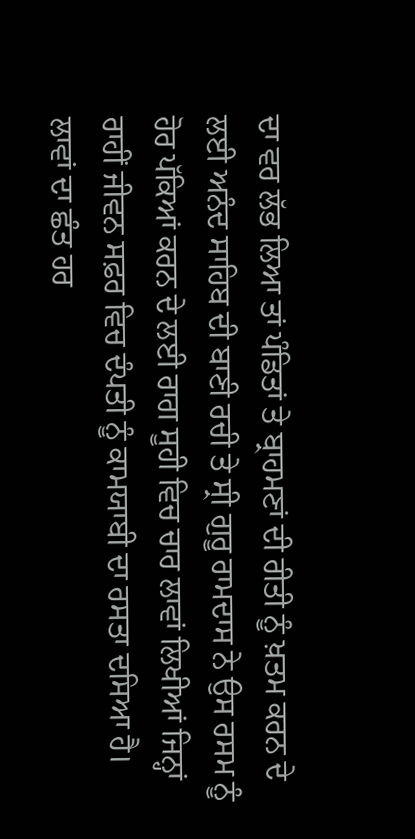ਦਾ ਵਰ ਲੱਭ ਲਿਆ ਤਾਂ ਪੰਡਿਤਾਂ ਤੇ ਬ੍ਰਾਹਮਣਾਂ ਦੀ ਰੀਤੀ ਨੂੰ ਖ਼ਤਮ ਕਰਨ ਦੇ ਲਈ ਅਨੰਦ ਸਾਹਿਬ ਦੀ ਬਾਣੀ ਰਚੀ ਤੇ ਸ੍ਰੀ ਗੁਰੂ ਰਾਮਦਾਸ ਨੇ ਉਸ ਰਸਮ ਨੂੰ ਹੋਰ ਪੱਕਿਆਂ ਕਰਨ ਦੇ ਲਈ ਰਾਗ ਸੂਹੀ ਵਿਚ ਚਾਰ ਲਾਵਾਂ ਲਿਖੀਆਂ ਜਿਨ੍ਹਾਂ ਰਾਹੀਂ ਜੀਵਨ ਸਫ਼ਰ ਵਿਚ ਦੰਪਤੀ ਨੂੰ ਕਾਮਯਾਬੀ ਦਾ ਰਸਤਾ ਦਸਿਆ ਹੈ।
ਲਾਵਾਂ ਦਾ ਛੰਤ ਹਰ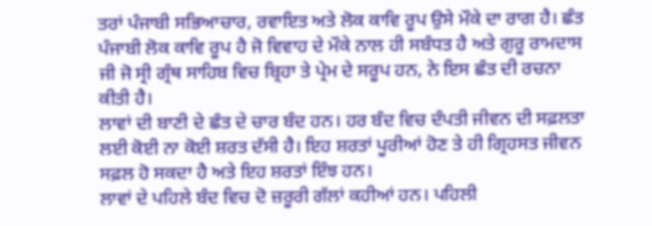ਤਰਾਂ ਪੰਜਾਬੀ ਸਭਿਆਚਾਰ, ਰਵਾਇਤ ਅਤੇ ਲੋਕ ਕਾਵਿ ਰੂਪ ਉਸੇ ਮੌਕੇ ਦਾ ਰਾਗ ਹੈ। ਛੰਤ ਪੰਜਾਬੀ ਲੋਕ ਕਾਵਿ ਰੂਪ ਹੈ ਜੋ ਵਿਵਾਹ ਦੇ ਮੌਕੇ ਨਾਲ ਹੀ ਸਬੰਧਤ ਹੈ ਅਤੇ ਗੁਰੂ ਰਾਮਦਾਸ ਜੀ ਜੋ ਸ੍ਰੀ ਗ੍ਰੰਥ ਸਾਹਿਬ ਵਿਚ ਬ੍ਰਿਹਾ ਤੇ ਪ੍ਰੇਮ ਦੇ ਸਰੂਪ ਹਨ, ਨੇ ਇਸ ਛੰਤ ਦੀ ਰਚਨਾ ਕੀਤੀ ਹੈ।
ਲਾਵਾਂ ਦੀ ਬਾਣੀ ਦੇ ਛੰਤ ਦੇ ਚਾਰ ਬੰਦ ਹਨ। ਹਰ ਬੰਦ ਵਿਚ ਦੰਪਤੀ ਜੀਵਨ ਦੀ ਸਫ਼ਲਤਾ ਲਈ ਕੋਈ ਨਾ ਕੋਈ ਸ਼ਰਤ ਦੱਸੀ ਹੈ। ਇਹ ਸ਼ਰਤਾਂ ਪੂਰੀਆਂ ਹੋਣ ਤੇ ਹੀ ਗ੍ਰਿਹਸਤ ਜੀਵਨ ਸਫ਼ਲ ਹੋ ਸਕਦਾ ਹੈ ਅਤੇ ਇਹ ਸ਼ਰਤਾਂ ਇੰਝ ਹਨ।
ਲਾਵਾਂ ਦੇ ਪਹਿਲੇ ਬੰਦ ਵਿਚ ਦੋ ਜ਼ਰੂਰੀ ਗੱਲਾਂ ਕਹੀਆਂ ਹਨ। ਪਹਿਲੀ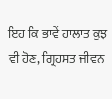ਇਹ ਕਿ ਭਾਵੇਂ ਹਾਲਾਤ ਕੁਝ ਵੀ ਹੋਣ, ਗ੍ਰਿਹਸਤ ਜੀਵਨ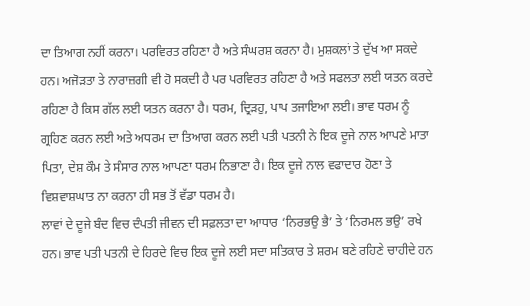ਦਾ ਤਿਆਗ ਨਹੀਂ ਕਰਨਾ। ਪਰਵਿਰਤ ਰਹਿਣਾ ਹੈ ਅਤੇ ਸੰਘਰਸ਼ ਕਰਨਾ ਹੈ। ਮੁਸ਼ਕਲਾਂ ਤੇ ਦੁੱਖ ਆ ਸਕਦੇ ਹਨ। ਅਜੋੜਤਾ ਤੇ ਨਾਰਾਜ਼ਗੀ ਵੀ ਹੋ ਸਕਦੀ ਹੈ ਪਰ ਪਰਵਿਰਤ ਰਹਿਣਾ ਹੈ ਅਤੇ ਸਫਲਤਾ ਲਈ ਯਤਨ ਕਰਦੇ ਰਹਿਣਾ ਹੈ ਕਿਸ ਗੱਲ ਲਈ ਯਤਨ ਕਰਨਾ ਹੈ। ਧਰਮ, ਦ੍ਰਿੜਹੁ, ਪਾਪ ਤਜਾਇਆ ਲਈ। ਭਾਵ ਧਰਮ ਨੂੰ ਗ੍ਰਹਿਣ ਕਰਨ ਲਈ ਅਤੇ ਅਧਰਮ ਦਾ ਤਿਆਗ ਕਰਨ ਲਈ ਪਤੀ ਪਤਨੀ ਨੇ ਇਕ ਦੂਜੇ ਨਾਲ ਆਪਣੇ ਮਾਤਾ ਪਿਤਾ, ਦੇਸ਼ ਕੌਮ ਤੇ ਸੰਸਾਰ ਨਾਲ ਆਪਣਾ ਧਰਮ ਨਿਭਾਣਾ ਹੈ। ਇਕ ਦੂਜੇ ਨਾਲ ਵਫਾਦਾਰ ਹੋਣਾ ਤੇ ਵਿਸ਼ਵਾਸ਼ਘਾਤ ਨਾ ਕਰਨਾ ਹੀ ਸਭ ਤੋਂ ਵੱਡਾ ਧਰਮ ਹੈ।
ਲਾਵਾਂ ਦੇ ਦੂਜੇ ਬੰਦ ਵਿਚ ਦੰਪਤੀ ਜੀਵਨ ਦੀ ਸਫ਼ਲਤਾ ਦਾ ਆਧਾਰ ‘ਨਿਰਭਉ ਭੈ’ ਤੇ ‘ਨਿਰਮਲ ਭਉ’ ਰਖੇ ਹਨ। ਭਾਵ ਪਤੀ ਪਤਨੀ ਦੇ ਹਿਰਦੇ ਵਿਚ ਇਕ ਦੂਜੇ ਲਈ ਸਦਾ ਸਤਿਕਾਰ ਤੇ ਸ਼ਰਮ ਬਣੇ ਰਹਿਣੇ ਚਾਹੀਦੇ ਹਨ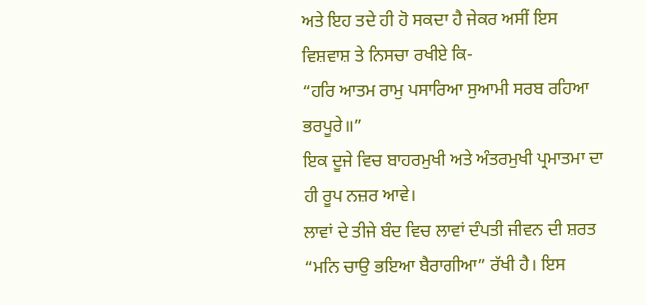ਅਤੇ ਇਹ ਤਦੇ ਹੀ ਹੋ ਸਕਦਾ ਹੈ ਜੇਕਰ ਅਸੀਂ ਇਸ ਵਿਸ਼ਵਾਸ਼ ਤੇ ਨਿਸਚਾ ਰਖੀਏ ਕਿ-
“ਹਰਿ ਆਤਮ ਰਾਮੁ ਪਸਾਰਿਆ ਸੁਆਮੀ ਸਰਬ ਰਹਿਆ ਭਰਪੂਰੇ॥”
ਇਕ ਦੂਜੇ ਵਿਚ ਬਾਹਰਮੁਖੀ ਅਤੇ ਅੰਤਰਮੁਖੀ ਪ੍ਰਮਾਤਮਾ ਦਾ ਹੀ ਰੂਪ ਨਜ਼ਰ ਆਵੇ।
ਲਾਵਾਂ ਦੇ ਤੀਜੇ ਬੰਦ ਵਿਚ ਲਾਵਾਂ ਦੰਪਤੀ ਜੀਵਨ ਦੀ ਸ਼ਰਤ “ਮਨਿ ਚਾਉ ਭਇਆ ਬੈਰਾਗੀਆ” ਰੱਖੀ ਹੈ। ਇਸ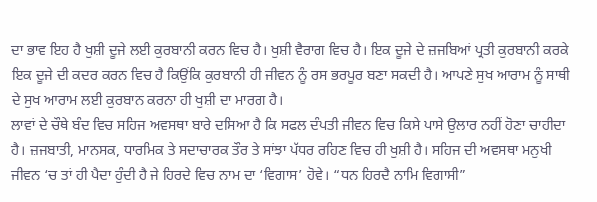ਦਾ ਭਾਵ ਇਹ ਹੈ ਖੁਸ਼ੀ ਦੂਜੇ ਲਈ ਕੁਰਬਾਨੀ ਕਰਨ ਵਿਚ ਹੈ। ਖੁਸ਼ੀ ਵੈਰਾਗ ਵਿਚ ਹੈ। ਇਕ ਦੂਜੇ ਦੇ ਜ਼ਜਬਿਆਂ ਪ੍ਰਤੀ ਕੁਰਬਾਨੀ ਕਰਕੇ ਇਕ ਦੂਜੇ ਦੀ ਕਦਰ ਕਰਨ ਵਿਚ ਹੈ ਕਿਉਂਕਿ ਕੁਰਬਾਨੀ ਹੀ ਜੀਵਨ ਨੂੰ ਰਸ ਭਰਪੂਰ ਬਣਾ ਸਕਦੀ ਹੈ। ਆਪਣੇ ਸੁਖ ਆਰਾਮ ਨੂੰ ਸਾਥੀ ਦੇ ਸੁਖ ਆਰਾਮ ਲਈ ਕੁਰਬਾਨ ਕਰਨਾ ਹੀ ਖੁਸ਼ੀ ਦਾ ਮਾਰਗ ਹੈ।
ਲਾਵਾਂ ਦੇ ਚੌਥੇ ਬੰਦ ਵਿਚ ਸਹਿਜ ਅਵਸਥਾ ਬਾਰੇ ਦਸਿਆ ਹੈ ਕਿ ਸਫਲ ਦੰਪਤੀ ਜੀਵਨ ਵਿਚ ਕਿਸੇ ਪਾਸੇ ਉਲਾਰ ਨਹੀਂ ਹੋਣਾ ਚਾਹੀਦਾ ਹੈ। ਜ਼ਜਬਾਤੀ, ਮਾਨਸਕ, ਧਾਰਮਿਕ ਤੇ ਸਦਾਚਾਰਕ ਤੌਰ ਤੇ ਸਾਂਝਾ ਪੱਧਰ ਰਹਿਣ ਵਿਚ ਹੀ ਖੁਸ਼ੀ ਹੈ। ਸਹਿਜ ਦੀ ਅਵਸਥਾ ਮਨੁਖੀ ਜੀਵਨ ‘ਚ ਤਾਂ ਹੀ ਪੈਦਾ ਹੁੰਦੀ ਹੈ ਜੇ ਹਿਰਦੇ ਵਿਚ ਨਾਮ ਦਾ ‘ਵਿਗਾਸ’ ਹੋਵੇ। “ਧਨ ਹਿਰਦੈ ਨਾਮਿ ਵਿਗਾਸੀ”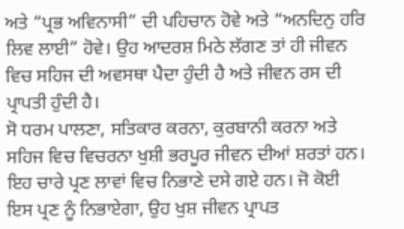ਅਤੇ “ਪ੍ਰਭ ਅਵਿਨਾਸੀ” ਦੀ ਪਹਿਚਾਨ ਹੋਵੇ ਅਤੇ “ਅਨਦਿਨੁ ਹਰਿ ਲਿਵ ਲਾਈ” ਹੋਵੇ। ਉਹ ਆਦਰਸ਼ ਮਿਠੇ ਲੱਗਣ ਤਾਂ ਹੀ ਜੀਵਨ ਵਿਚ ਸਹਿਜ ਦੀ ਅਵਸਥਾ ਪੈਦਾ ਹੁੰਦੀ ਹੈ ਅਤੇ ਜੀਵਨ ਰਸ ਦੀ ਪ੍ਰਾਪਤੀ ਹੁੰਦੀ ਹੈ।
ਸੋ ਧਰਮ ਪਾਲਣਾ, ਸਤਿਕਾਰ ਕਰਨਾ, ਕੁਰਬਾਨੀ ਕਰਨਾ ਅਤੇ ਸਹਿਜ ਵਿਚ ਵਿਚਰਨਾ ਖੁਸ਼ੀ ਭਰਪੂਰ ਜੀਵਨ ਦੀਆਂ ਸ਼ਰਤਾਂ ਹਨ। ਇਹ ਚਾਰੇ ਪ੍ਰਣ ਲਾਵਾਂ ਵਿਚ ਨਿਭਾਣੇ ਦਸੇ ਗਏ ਹਨ। ਜੋ ਕੋਈ ਇਸ ਪ੍ਰਣ ਨੂੰ ਨਿਭਾਏਗਾ, ਉਹ ਖੁਸ਼ ਜੀਵਨ ਪ੍ਰਾਪਤ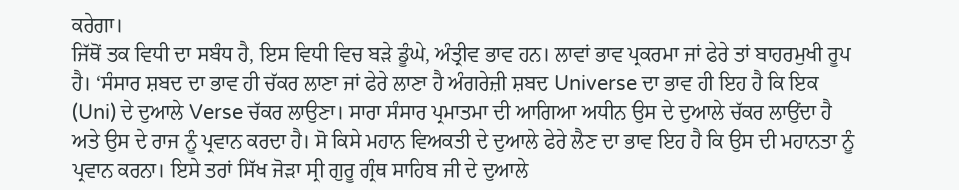ਕਰੇਗਾ।
ਜਿੱਥੋਂ ਤਕ ਵਿਧੀ ਦਾ ਸਬੰਧ ਹੈ, ਇਸ ਵਿਧੀ ਵਿਚ ਬੜੇ ਡੂੰਘੇ, ਅੰਤ੍ਰੀਵ ਭਾਵ ਹਨ। ਲਾਵਾਂ ਭਾਵ ਪ੍ਰਕਰਮਾ ਜਾਂ ਫੇਰੇ ਤਾਂ ਬਾਹਰਮੁਖੀ ਰੂਪ ਹੈ। ‘ਸੰਸਾਰ ਸ਼ਬਦ ਦਾ ਭਾਵ ਹੀ ਚੱਕਰ ਲਾਣਾ ਜਾਂ ਫੇਰੇ ਲਾਣਾ ਹੈ ਅੰਗਰੇਜ਼ੀ ਸ਼ਬਦ Universe ਦਾ ਭਾਵ ਹੀ ਇਹ ਹੈ ਕਿ ਇਕ (Uni) ਦੇ ਦੁਆਲੇ Verse ਚੱਕਰ ਲਾਉਣਾ। ਸਾਰਾ ਸੰਸਾਰ ਪ੍ਰਮਾਤਮਾ ਦੀ ਆਗਿਆ ਅਧੀਨ ਉਸ ਦੇ ਦੁਆਲੇ ਚੱਕਰ ਲਾਉਂਦਾ ਹੈ ਅਤੇ ਉਸ ਦੇ ਰਾਜ ਨੂੰ ਪ੍ਰਵਾਨ ਕਰਦਾ ਹੈ। ਸੋ ਕਿਸੇ ਮਹਾਨ ਵਿਅਕਤੀ ਦੇ ਦੁਆਲੇ ਫੇਰੇ ਲੈਣ ਦਾ ਭਾਵ ਇਹ ਹੈ ਕਿ ਉਸ ਦੀ ਮਹਾਨਤਾ ਨੂੰ ਪ੍ਰਵਾਨ ਕਰਨਾ। ਇਸੇ ਤਰਾਂ ਸਿੱਖ ਜੋੜਾ ਸ੍ਰੀ ਗੁਰੂ ਗ੍ਰੰਥ ਸਾਹਿਬ ਜੀ ਦੇ ਦੁਆਲੇ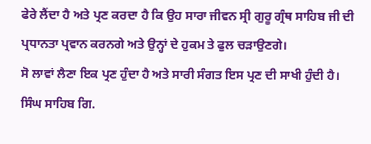ਫੇਰੇ ਲੈਂਦਾ ਹੈ ਅਤੇ ਪ੍ਰਣ ਕਰਦਾ ਹੈ ਕਿ ਉਹ ਸਾਰਾ ਜੀਵਨ ਸ੍ਰੀ ਗੁਰੂ ਗ੍ਰੰਥ ਸਾਹਿਬ ਜੀ ਦੀ ਪ੍ਰਧਾਨਤਾ ਪ੍ਰਵਾਨ ਕਰਨਗੇ ਅਤੇ ਉਨ੍ਹਾਂ ਦੇ ਹੁਕਮ ਤੇ ਫੁਲ ਚੜਾਉਣਗੇ।
ਸੋ ਲਾਵਾਂ ਲੈਣਾ ਇਕ ਪ੍ਰਣ ਹੁੰਦਾ ਹੈ ਅਤੇ ਸਾਰੀ ਸੰਗਤ ਇਸ ਪ੍ਰਣ ਦੀ ਸਾਖੀ ਹੁੰਦੀ ਹੈ।
ਸਿੰਘ ਸਾਹਿਬ ਗਿ.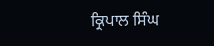ਕ੍ਰਿਪਾਲ ਸਿੰਘ